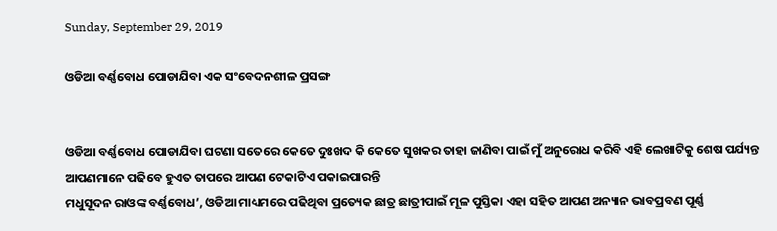Sunday, September 29, 2019

ଓଡିଆ ବର୍ଣ୍ଣବୋଧ ପୋଡାଯିବା ଏକ ସଂବେଦନଶୀଳ ପ୍ରସଙ୍ଗ


ଓଡିଆ ବର୍ଣ୍ଣବୋଧ ପୋଡାଯିବା ଘଟଣା ସତେରେ କେତେ ଦୁଃଖଦ କି କେତେ ସୁଖକର ତାହା ଜାଣିବା ପାଇଁ ମୁଁ ଅନୁରୋଧ କରିବି ଏହି ଲେଖାଟିକୁ ଶେଷ ପର୍ଯ୍ୟନ୍ତ ଆପଣମାନେ ପଢିବେ ହୁଏତ ତାପରେ ଆପଣ ଟେକାଟିଏ ପକାଇପାରନ୍ତି
ମଧୁସୂଦନ ରାଓଙ୍କ ବର୍ଣ୍ଣବୋଧ’, ଓଡିଆ ମାଧ୍ୟମରେ ପଢିଥିବା ପ୍ରତ୍ୟେକ ଛାତ୍ର ଛାତ୍ରୀପାଇଁ ମୂଳ ପୁସ୍ତିକା ଏହା ସହିତ ଆପଣ ଅନ୍ୟାନ ଭାବପ୍ରବଣ ପୂର୍ଣ୍ଣ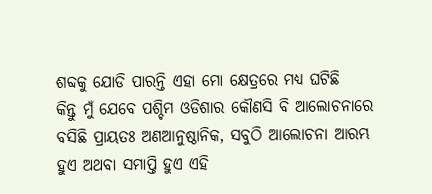ଶବ୍ଦକୁ ଯୋଡି ପାରନ୍ତି ଏହା ମୋ କ୍ଷେତ୍ରରେ ମଧ୍ୟ ଘଟିଛି
କିନ୍ତୁ ମୁଁ ଯେବେ ପଶ୍ଚିମ ଓଡିଶାର କୌଣସି ବି ଆଲୋଚନାରେ ବସିଛି ପ୍ରାୟତଃ ଅଣଆନୁଷ୍ଠାନିକ, ସବୁଠି ଆଲୋଚନା ଆରମ୍ଭ ହୁଏ ଅଥବା ସମାପ୍ତି ହୁଏ ଏହି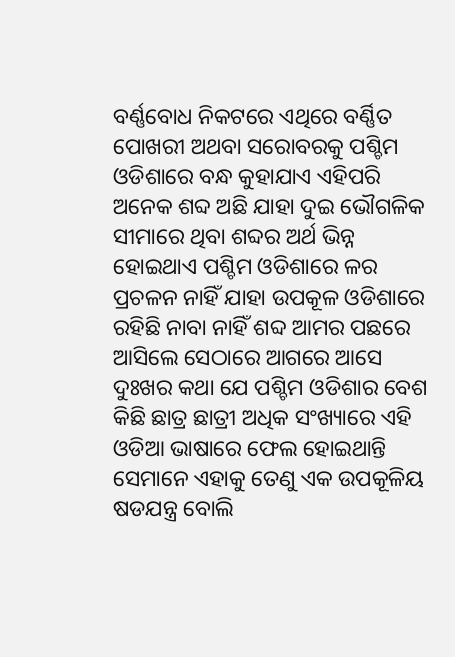ବର୍ଣ୍ଣବୋଧ ନିକଟରେ ଏଥିରେ ବର୍ଣ୍ଣିତ ପୋଖରୀ ଅଥବା ସରୋବରକୁ ପଶ୍ଚିମ ଓଡିଶାରେ ବନ୍ଧ କୁହାଯାଏ ଏହିପରି ଅନେକ ଶବ୍ଦ ଅଛି ଯାହା ଦୁଇ ଭୌଗଳିକ ସୀମାରେ ଥିବା ଶବ୍ଦର ଅର୍ଥ ଭିନ୍ନ ହୋଇଥାଏ ପଶ୍ଚିମ ଓଡିଶାରେ ଳର ପ୍ରଚଳନ ନାହିଁ ଯାହା ଉପକୂଳ ଓଡିଶାରେ ରହିଛି ନାବା ନାହିଁ ଶବ୍ଦ ଆମର ପଛରେ ଆସିଲେ ସେଠାରେ ଆଗରେ ଆସେ
ଦୁଃଖର କଥା ଯେ ପଶ୍ଚିମ ଓଡିଶାର ବେଶ କିଛି ଛାତ୍ର ଛାତ୍ରୀ ଅଧିକ ସଂଖ୍ୟାରେ ଏହି ଓଡିଆ ଭାଷାରେ ଫେଲ ହୋଇଥାନ୍ତି ସେମାନେ ଏହାକୁ ତେଣୁ ଏକ ଉପକୂଳିୟ ଷଡଯନ୍ତ୍ର ବୋଲି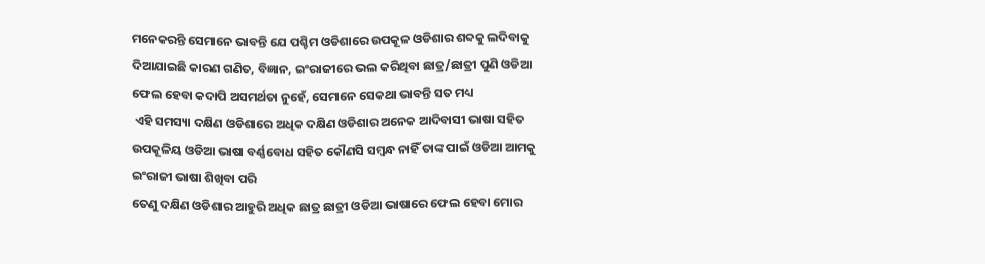ମନେକରନ୍ତି ସେମାନେ ଭାବନ୍ତି ଯେ ପଶ୍ଚିମ ଓଡିଶାରେ ଉପକୂଳ ଓଡିଶାର ଶବ୍ଦକୁ ଲଦିବାକୁ ଦିଆଯାଇଛି କାରଣ ଗଣିତ, ବିଜ୍ଞାନ, ଇଂରାଜୀରେ ଭଲ କରିଥିବା ଛାତ୍ର/ଛାତ୍ରୀ ପୁଣି ଓଡିଆ ଫେଲ ହେବା କଦାପି ଅସମର୍ଥତା ନୁହେଁ, ସେମାନେ ସେକଥା ଭାବନ୍ତି ସତ ମଧ୍ୟ
 ଏହି ସମସ୍ୟା ଦକ୍ଷିଣ ଓଡିଶାରେ ଅଧିକ ଦକ୍ଷିଣ ଓଡିଶାର ଅନେକ ଆଦିବାସୀ ଭାଷା ସହିତ ଉପକୂଳିୟ ଓଡିଆ ଭାଷା ବର୍ଣ୍ଣବୋଧ ସହିତ କୌଣସି ସମ୍ବନ୍ଧ ନାହିଁ ତାଙ୍କ ପାଇଁ ଓଡିଆ ଆମକୁ ଇଂରାଜୀ ଭାଷା ଶିଖିବା ପରି
ତେଣୁ ଦକ୍ଷିଣ ଓଡିଶାର ଆହୁରି ଅଧିକ ଛାତ୍ର ଛାତ୍ରୀ ଓଡିଆ ଭାଷାରେ ଫେଲ ହେବା ମୋର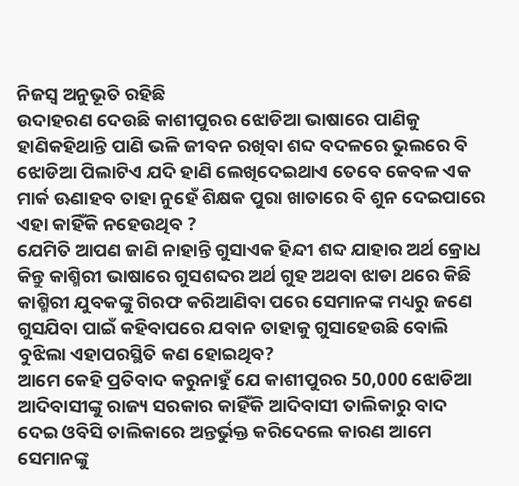ନିଜସ୍ଵ ଅନୁଭୂତି ରହିଛି
ଉଦାହରଣ ଦେଉଛି କାଶୀପୁରର ଝୋଡିଆ ଭାଷାରେ ପାଣିକୁ ହାଣିକହିଥାନ୍ତି ପାଣି ଭଳି ଜୀବନ ରଖିବା ଶବ୍ଦ ବଦଳରେ ଭୁଲରେ ବି ଝୋଡିଆ ପିଲାଟିଏ ଯଦି ହାଣି ଲେଖିଦେଇଥାଏ ତେବେ କେବଳ ଏକ ମାର୍କ ଊଣାହବ ତାହା ନୁହେଁ ଶିକ୍ଷକ ପୁରା ଖାତାରେ ବି ଶୁନ ଦେଇପାରେ ଏହା କାହିଁକି ନହେଉଥିବ ?
ଯେମିତି ଆପଣ ଜାଣି ନାହାନ୍ତି ଗୁସାଏକ ହିନ୍ଦୀ ଶବ୍ଦ ଯାହାର ଅର୍ଥ କ୍ରୋଧ କିନ୍ତୁ କାଶ୍ମିରୀ ଭାଷାରେ ଗୁସଶବ୍ଦର ଅର୍ଥ ଗୁହ ଅଥବା ଝାଡା ଥରେ କିଛି କାଶ୍ମିରୀ ଯୁବକଙ୍କୁ ଗିରଫ କରିଆଣିବା ପରେ ସେମାନଙ୍କ ମଧ୍ୟରୁ ଜଣେ ଗୁସଯିବା ପାଇଁ କହିବାପରେ ଯବାନ ତାହାକୁ ଗୁସାହେଉଛି ବୋଲି ବୁଝିଲା ଏହାପରସ୍ଥିତି କଣ ହୋଇଥିବ?
ଆମେ କେହି ପ୍ରତିବାଦ କରୁନାହୁଁ ଯେ କାଶୀପୁରର 50,000 ଝୋଡିଆ ଆଦିବାସୀଙ୍କୁ ରାଜ୍ୟ ସରକାର କାହିଁକି ଆଦିବାସୀ ତାଲିକାରୁ ବାଦ ଦେଇ ଓବିସି ତାଲିକାରେ ଅନ୍ତର୍ଭୁକ୍ତ କରିଦେଲେ କାରଣ ଆମେ ସେମାନଙ୍କୁ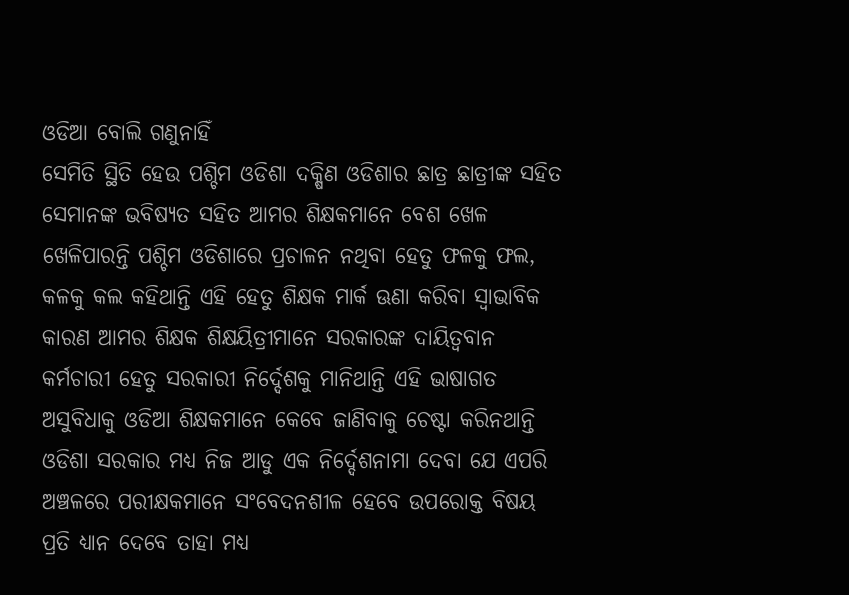ଓଡିଆ ବୋଲି ଗଣୁନାହିଁ
ସେମିତି ସ୍ଥିତି ହେଉ ପଶ୍ଚିମ ଓଡିଶା ଦକ୍ଷିଣ ଓଡିଶାର ଛାତ୍ର ଛାତ୍ରୀଙ୍କ ସହିତ ସେମାନଙ୍କ ଭବିଷ୍ୟତ ସହିତ ଆମର ଶିକ୍ଷକମାନେ ବେଶ ଖେଳ ଖେଳିପାରନ୍ତି ପଶ୍ଚିମ ଓଡିଶାରେ ପ୍ରଚାଳନ ନଥିବା ହେତୁ ଫଳକୁ ଫଲ, କଳକୁ କଲ କହିଥାନ୍ତି ଏହି ହେତୁ ଶିକ୍ଷକ ମାର୍କ ଊଣା କରିବା ସ୍ଵାଭାବିକ
କାରଣ ଆମର ଶିକ୍ଷକ ଶିକ୍ଷୟିତ୍ରୀମାନେ ସରକାରଙ୍କ ଦାୟିତ୍ଵବାନ କର୍ମଚାରୀ ହେତୁ ସରକାରୀ ନିର୍ଦ୍ଦେଶକୁ ମାନିଥାନ୍ତି ଏହି ଭାଷାଗତ ଅସୁବିଧାକୁ ଓଡିଆ ଶିକ୍ଷକମାନେ କେବେ ଜାଣିବାକୁ ଚେଷ୍ଟା କରିନଥାନ୍ତି ଓଡିଶା ସରକାର ମଧ୍ୟ ନିଜ ଆଡୁ ଏକ ନିର୍ଦ୍ଦେଶନାମା ଦେବା ଯେ ଏପରି ଅଞ୍ଚଳରେ ପରୀକ୍ଷକମାନେ ସଂବେଦନଶୀଳ ହେବେ ଉପରୋକ୍ତ ବିଷୟ ପ୍ରତି ଧ୍ୟାନ ଦେବେ ତାହା ମଧ୍ୟ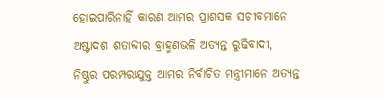ହୋଇପାରିନାହିଁ କାରଣ ଆମର ପ୍ରାଶସକ ସଚୀବମାନେ ଅଷ୍ଟାଦଶ ଶତାବ୍ଦୀର ବ୍ରାହ୍ମଣଭଳି ଅତ୍ୟନ୍ତ ରୁଢିବାଦୀ, ନିଷ୍ଠୁର ପରମ୍ପରାଯୁକ୍ତ ଆମର ନିର୍ବାଚିତ ମନ୍ତ୍ରୀମାନେ ଅତ୍ୟନ୍ତ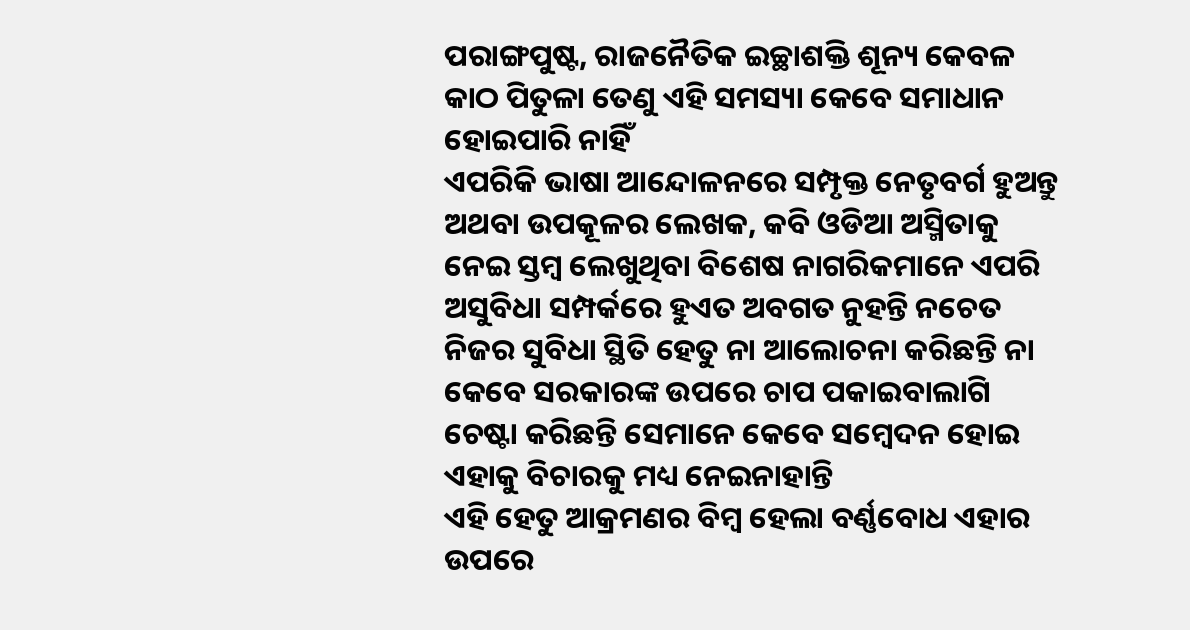ପରାଙ୍ଗପୁଷ୍ଟ, ରାଜନୈତିକ ଇଚ୍ଛାଶକ୍ତି ଶୂନ୍ୟ କେବଳ କାଠ ପିତୁଳା ତେଣୁ ଏହି ସମସ୍ୟା କେବେ ସମାଧାନ ହୋଇପାରି ନାହିଁ
ଏପରିକି ଭାଷା ଆନ୍ଦୋଳନରେ ସମ୍ପୃକ୍ତ ନେତୃବର୍ଗ ହୁଅନ୍ତୁ ଅଥବା ଉପକୂଳର ଲେଖକ, କବି ଓଡିଆ ଅସ୍ମିତାକୁ ନେଇ ସ୍ତମ୍ବ ଲେଖୁଥିବା ବିଶେଷ ନାଗରିକମାନେ ଏପରି ଅସୁବିଧା ସମ୍ପର୍କରେ ହୁଏତ ଅବଗତ ନୁହନ୍ତି ନଚେତ ନିଜର ସୁବିଧା ସ୍ଥିତି ହେତୁ ନା ଆଲୋଚନା କରିଛନ୍ତି ନା କେବେ ସରକାରଙ୍କ ଉପରେ ଚାପ ପକାଇବାଲାଗି ଚେଷ୍ଟା କରିଛନ୍ତି ସେମାନେ କେବେ ସମ୍ବେଦନ ହୋଇ ଏହାକୁ ବିଚାରକୁ ମଧ୍ୟ ନେଇନାହାନ୍ତି
ଏହି ହେତୁ ଆକ୍ରମଣର ବିମ୍ବ ହେଲା ବର୍ଣ୍ଣବୋଧ ଏହାର ଉପରେ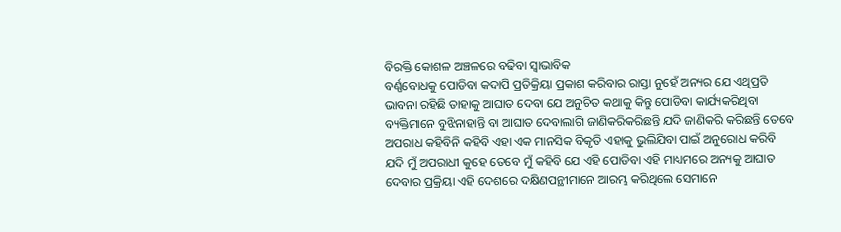ବିରକ୍ତି କୋଶଳ ଅଞ୍ଚଳରେ ବଢିବା ସ୍ଵାଭାବିକ
ବର୍ଣ୍ଣବୋଧକୁ ପୋଡିବା କଦାପି ପ୍ରତିକ୍ରିୟା ପ୍ରକାଶ କରିବାର ରାସ୍ତା ନୁହେଁ ଅନ୍ୟର ଯେ ଏଥିପ୍ରତି ଭାବନା ରହିଛି ତାହାକୁ ଆଘାତ ଦେବା ଯେ ଅନୁଚିତ କଥାକୁ କିନ୍ତୁ ପୋଡିବା କାର୍ଯ୍ୟକରିଥିବା ବ୍ୟକ୍ତିମାନେ ବୁଝିନାହାନ୍ତି ବା ଆଘାତ ଦେବାଲାଗି ଜାଣିକରିକରିଛନ୍ତି ଯଦି ଜାଣିକରି କରିଛନ୍ତି ତେବେ ଅପରାଧ କହିବିନି କହିବି ଏହା ଏକ ମାନସିକ ବିକୃତି ଏହାକୁ ଭୁଲିଯିବା ପାଇଁ ଅନୁରୋଧ କରିବି
ଯଦି ମୁଁ ଅପରାଧୀ କୁହେ ତେବେ ମୁଁ କହିବି ଯେ ଏହି ପୋଡିବା ଏହି ମାଧ୍ୟମରେ ଅନ୍ୟକୁ ଆଘାତ ଦେବାର ପ୍ରକ୍ରିୟା ଏହି ଦେଶରେ ଦକ୍ଷିଣପନ୍ଥୀମାନେ ଆରମ୍ଭ କରିଥିଲେ ସେମାନେ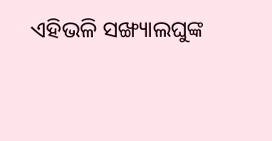ଏହିଭଳି ସଙ୍ଖ୍ୟାଲଘୁଙ୍କ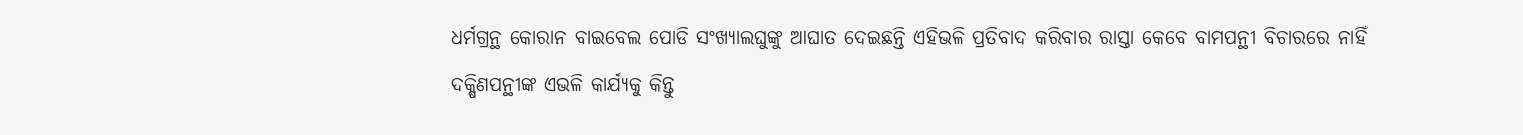ଧର୍ମଗ୍ରନ୍ଥ କୋରାନ ବାଇବେଲ ପୋଡି ସଂଖ୍ୟାଲଘୁଙ୍କୁ ଆଘାତ ଦେଇଛନ୍ତି ଏହିଭଳି ପ୍ରତିବାଦ କରିବାର ରାସ୍ତା କେବେ ବାମପନ୍ଥୀ ବିଚାରରେ ନାହିଁ
ଦକ୍ଷିଣପନ୍ଥୀଙ୍କ ଏଭଳି କାର୍ଯ୍ୟକୁ କିନ୍ତୁ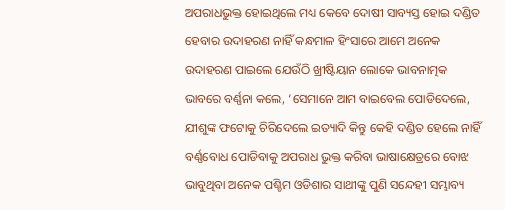ଅପରାଧଭୁକ୍ତ ହୋଇଥିଲେ ମଧ୍ୟ କେବେ ଦୋଷୀ ସାବ୍ୟସ୍ତ ହୋଇ ଦଣ୍ଡିତ ହେବାର ଉଦାହରଣ ନାହିଁ କନ୍ଧମାଳ ହିଂସାରେ ଆମେ ଅନେକ ଉଦାହରଣ ପାଇଲେ ଯେଉଁଠି ଖ୍ରୀଷ୍ଟିୟାନ ଲୋକେ ଭାବନାତ୍ମକ ଭାବରେ ବର୍ଣ୍ଣନା କଲେ, ‘ସେମାନେ ଆମ ବାଇବେଲ ପୋଡିଦେଲେ, ଯୀଶୁଙ୍କ ଫଟୋକୁ ଚିରିଦେଲେ ଇତ୍ୟାଦି କିନ୍ତୁ କେହି ଦଣ୍ଡିତ ହେଲେ ନାହିଁ
ବର୍ଣ୍ଣବୋଧ ପୋଡିବାକୁ ଅପରାଧ ଭୁକ୍ତ କରିବା ଭାଷାକ୍ଷେତ୍ରରେ ବୋଝ ଭାବୁଥିବା ଅନେକ ପଶ୍ଚିମ ଓଡିଶାର ସାଥୀଙ୍କୁ ପୁଣି ସନ୍ଦେହୀ ସମ୍ଭାବ୍ୟ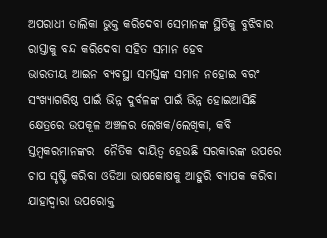ଅପରାଧୀ ତାଲିକା ଭୁକ୍ତ କରିଦେବା ସେମାନଙ୍କ ସ୍ଥିତିକୁ ବୁଝିବାର ରାସ୍ତାକୁ ବନ୍ଦ କରିଦେବା ସହିତ ସମାନ ହେବ
ଭାରତୀୟ ଆଇନ ବ୍ୟବସ୍ଥା ସମସ୍ତଙ୍କ ସମାନ ନହୋଇ ବରଂ ସଂଖ୍ୟାଗରିଷ୍ଠ ପାଇଁ ଭିନ୍ନ ଦୁର୍ବଳଙ୍କ ପାଇଁ ଭିନ୍ନ ହୋଇଆସିଛି
କ୍ଷେତ୍ରରେ ଉପକୂଳ ଅଞ୍ଚଳର ଲେଖକ/ଲେଖିକା, କବି ସ୍ତମ୍ବକରମାନଙ୍କର  ନୈତିକ ଦାୟିତ୍ଵ ହେଉଛି ସରକାରଙ୍କ ଉପରେ ଚାପ ସୃଷ୍ଟି କରିବା ଓଡିଆ ଭାଷକୋଷକୁ ଆହୁରି ବ୍ୟାପକ କରିବା ଯାହାଦ୍ୱାରା ଉପରୋକ୍ତ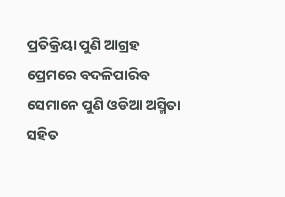ପ୍ରତିକ୍ରିୟା ପୁଣି ଆଗ୍ରହ ପ୍ରେମରେ ବଦଳିପାରିବ ସେମାନେ ପୁଣି ଓଡିଆ ଅସ୍ମିତା ସହିତ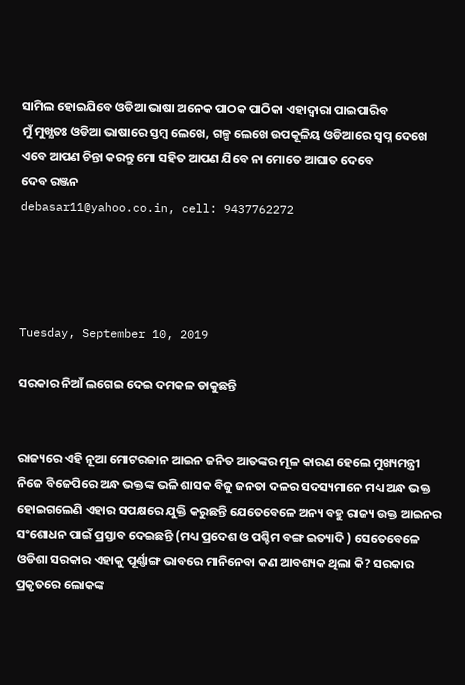ସାମିଲ ହୋଇଯିବେ ଓଡିଆ ଭାଷା ଅନେକ ପାଠକ ପାଠିକା ଏହାଦ୍ବାରା ପାଇପାରିବ
ମୁଁ ମୁଖ୍ଯତଃ ଓଡିଆ ଭାଷାରେ ସ୍ତମ୍ବ ଲେଖେ, ଗଳ୍ପ ଲେଖେ ଉପକୂଳିୟ ଓଡିଆରେ ସ୍ଵପ୍ନ ଦେଖେ ଏବେ ଆପଣ ଚିନ୍ତା କରନ୍ତୁ ମୋ ସହିତ ଆପଣ ଯିବେ ନା ମୋତେ ଆଘାତ ଦେବେ
ଦେବ ରଞ୍ଜନ
debasar11@yahoo.co.in, cell: 9437762272




Tuesday, September 10, 2019

ସରକାର ନିଆଁ ଲଗେଇ ଦେଇ ଦମକଳ ଡାକୁଛନ୍ତି


ରାଜ୍ୟରେ ଏହି ନୂଆ ମୋଟରଜାନ ଆଇନ ଜନିତ ଆତଙ୍କର ମୂଳ କାରଣ ହେଲେ ମୁଖ୍ୟମନ୍ତ୍ରୀ ନିଜେ ବିଜେପିରେ ଅନ୍ଧ ଭକ୍ତଙ୍କ ଭଳି ଶାସକ ବିଜୁ ଜନତା ଦଳର ସଦସ୍ୟମାନେ ମଧ୍ୟ ଅନ୍ଧ ଭକ୍ତ ହୋଇଗଲେଣି ଏହାର ସପକ୍ଷରେ ଯୁକ୍ତି କରୁଛନ୍ତି ଯେତେବେଳେ ଅନ୍ୟ ବହୁ ରାଜ୍ୟ ଉକ୍ତ ଆଇନର ସଂଶୋଧନ ପାଇଁ ପ୍ରସ୍ତାବ ଦେଇଛନ୍ତି (ମଧ୍ୟ ପ୍ରଦେଶ ଓ ପଶ୍ଚିମ ବଙ୍ଗ ଇତ୍ୟାଦି ) ସେତେବେଳେ ଓଡିଶା ସରକାର ଏହାକୁ ପୂର୍ଣ୍ଣାଙ୍ଗ ଭାବରେ ମାନିନେବା କଣ ଆବଶ୍ୟକ ଥିଲା କି? ସରକାର ପ୍ରକୃତରେ ଲୋକଙ୍କ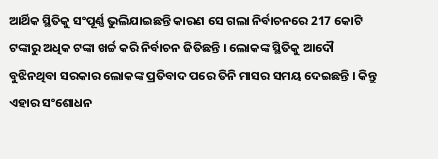ଆର୍ଥିକ ସ୍ଥିତିକୁ ସଂପୂର୍ଣ୍ଣ ଭୁଲିଯାଇଛନ୍ତି କାରଣ ସେ ଗଲା ନିର୍ବାଚନରେ 217 କୋଟି ଟଙ୍କାରୁ ଅଧିକ ଟଙ୍କା ଖର୍ଚ୍ଚ କରି ନିର୍ବାଚନ ଜିତିଛନ୍ତି । ଲୋକଙ୍କ ସ୍ଥିତିକୁ ଆଦୌ ବୁଝିନଥିବା ସରକାର ଲୋକଙ୍କ ପ୍ରତିବାଦ ପରେ ତିନି ମାସର ସମୟ ଦେଇଛନ୍ତି । କିନ୍ତୁ ଏହାର ସଂଶୋଧନ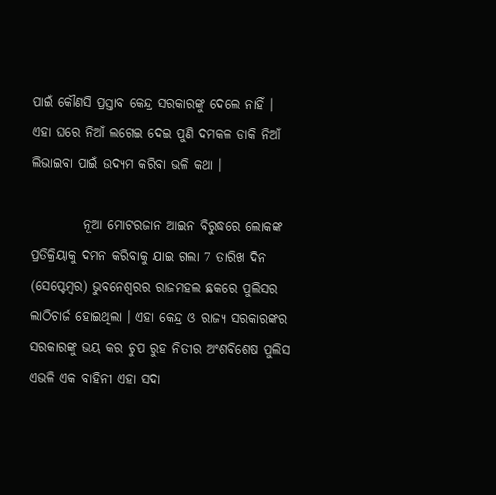ପାଇଁ କୌଣସି ପ୍ରସ୍ତାବ କେନ୍ଦ୍ର ସରକାରଙ୍କୁ ଦେଲେ ନାହିଁ ।  ଏହା ଘରେ ନିଆଁ ଲଗେଇ ଦେଇ ପୁଣି ଦମକଳ ଡାକି ନିଆଁ ଲିଭାଇବା ପାଇଁ ଉଦ୍ୟମ କରିବା ଭଳି କଥା ।

          ନୂଆ ମୋଟରଜାନ ଆଇନ ବିରୁଦ୍ଧରେ ଲୋକଙ୍କ ପ୍ରତିକ୍ରିୟାକୁ ଦମନ କରିବାକୁ ଯାଇ ଗଲା 7 ତାରିଖ ଦିନ (ସେପ୍ଟେମ୍ବର) ଭୁବନେଶ୍ବରର ରାଜମହଲ ଛକରେ ପୁଲିସର ଲାଠିଚାର୍ଜ ହୋଇଥିଲା । ଏହା କେନ୍ଦ୍ର ଓ ରାଜ୍ୟ ସରକାରଙ୍କର ସରକାରଙ୍କୁ ଭୟ କର ଚୁପ ରୁହ ନିତୀର ଅଂଶବିଶେଷ ପୁଲିସ ଏଭଳି ଏକ ବାହିନୀ ଏହା ସଦା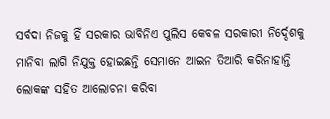ସର୍ବଦା ନିଜକୁ ହିଁ ସରକାର ଭାବିନିଏ ପୁଲିସ କେବଳ ସରକାରୀ ନିର୍ଦ୍ଦେଶକୁ ମାନିବା ଲାଗି ନିଯୁକ୍ତ ହୋଇଛନ୍ତି ସେମାନେ ଆଇନ ତିଆରି କରିନାହାନ୍ତି ଲୋକଙ୍କ ସହିତ ଆଲୋଚନା କରିବା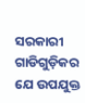ସରକାରୀ ଗାଡିଗୁଡ଼ିକର ଯେ ଉପଯୁକ୍ତ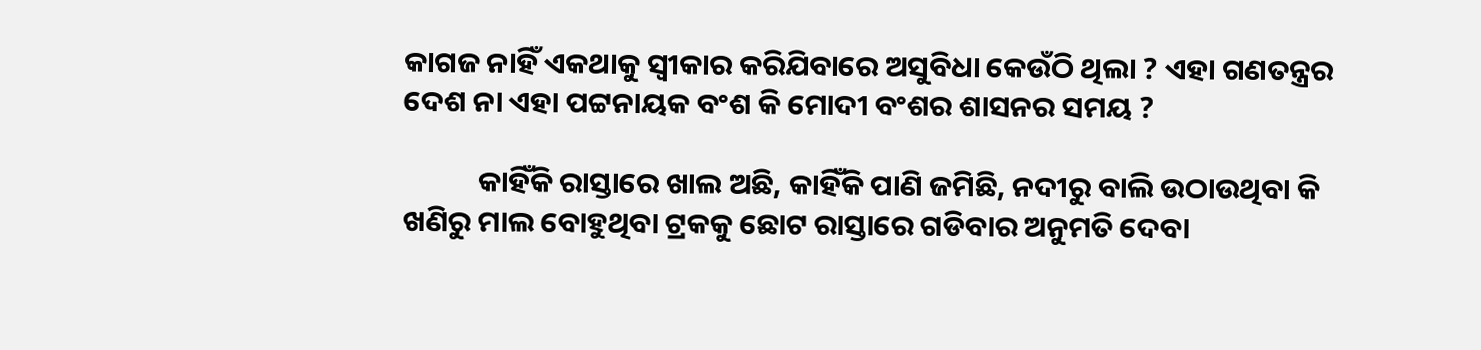କାଗଜ ନାହିଁ ଏକଥାକୁ ସ୍ଵୀକାର କରିଯିବାରେ ଅସୁବିଧା କେଉଁଠି ଥିଲା ? ଏହା ଗଣତନ୍ତ୍ରର ଦେଶ ନା ଏହା ପଟ୍ଟନାୟକ ବଂଶ କି ମୋଦୀ ବଂଶର ଶାସନର ସମୟ ?

           କାହିଁକି ରାସ୍ତାରେ ଖାଲ ଅଛି, କାହିଁକି ପାଣି ଜମିଛି, ନଦୀରୁ ବାଲି ଉଠାଉଥିବା କି ଖଣିରୁ ମାଲ ବୋହୁଥିବା ଟ୍ରକକୁ ଛୋଟ ରାସ୍ତାରେ ଗଡିବାର ଅନୁମତି ଦେବା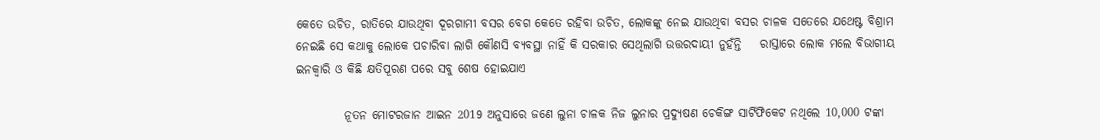କେତେ ଉଚିତ, ରାତିରେ ଯାଉଥିବା ଦୂରଗାମୀ ବସର ବେଗ କେତେ ରହିବା ଉଚିତ, ଲୋକଙ୍କୁ ନେଇ ଯାଉଥିବା ବସର ଚାଳକ ସତେରେ ଯଥେଷ୍ଟ ବିଶ୍ରାମ ନେଇଛି ସେ କଥାକୁ ଲୋକେ ପଚାରିବା ଲାଗି କୌଣସି ବ୍ୟବସ୍ଥା ନାହିଁ କି ସରକାର ସେଥିଲାଗି ଉତ୍ତରଦାୟୀ ନୁହଁନ୍ତି    ରାସ୍ତାରେ ଲୋକ ମଲେ ବିଭାଗୀୟ ଇନକ୍ଵାରି ଓ କିଛି କ୍ଷତିପୂରଣ ପରେ ସବୁ ଶେଷ ହୋଇଯାଏ

          ନୂତନ ମୋଟରଜାନ ଆଇନ 2019 ଅନୁସାରେ ଜଣେ ଲୁନା ଚାଳକ ନିଜ ଲୁନାର ପ୍ରଦ୍ଯୁଷଣ ଚେକିଙ୍ଗ ସାର୍ଟିଫିକେଟ ନଥିଲେ 10,000 ଟଙ୍କା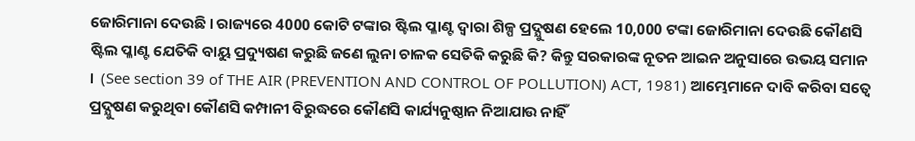ଜୋରିମାନା ଦେଉଛି । ରାଜ୍ୟରେ 4000 କୋଟି ଟଙ୍କାର ଷ୍ଟିଲ ପ୍ଳାଣ୍ଟ ଦ୍ଵାରା ଶିଳ୍ପ ପ୍ରଦ୍ଯୁଷଣ ହେଲେ 10,000 ଟଙ୍କା ଜୋରିମାନା ଦେଉଛି କୌଣସି ଷ୍ଟିଲ ପ୍ଳାଣ୍ଟ ଯେତିକି ବାୟୁ ପ୍ରଦ୍ୟୁଷଣ କରୁଛି ଜଣେ ଲୁନା ଚାଳକ ସେତିକି କରୁଛି କି? କିନ୍ତୁ ସରକାରଙ୍କ ନୂତନ ଆଇନ ଅନୁସାରେ ଉଭୟ ସମାନ ।  (See section 39 of THE AIR (PREVENTION AND CONTROL OF POLLUTION) ACT, 1981) ଆମ୍ଭେମାନେ ଦାବି କରିବା ସତ୍ବେ ପ୍ରଦ୍ଯୁଷଣ କରୁଥିବା କୌଣସି କମ୍ପାନୀ ବିରୁଦ୍ଧରେ କୌଣସି କାର୍ଯ୍ୟନୁଷ୍ଠାନ ନିଆଯାଉ ନାହିଁ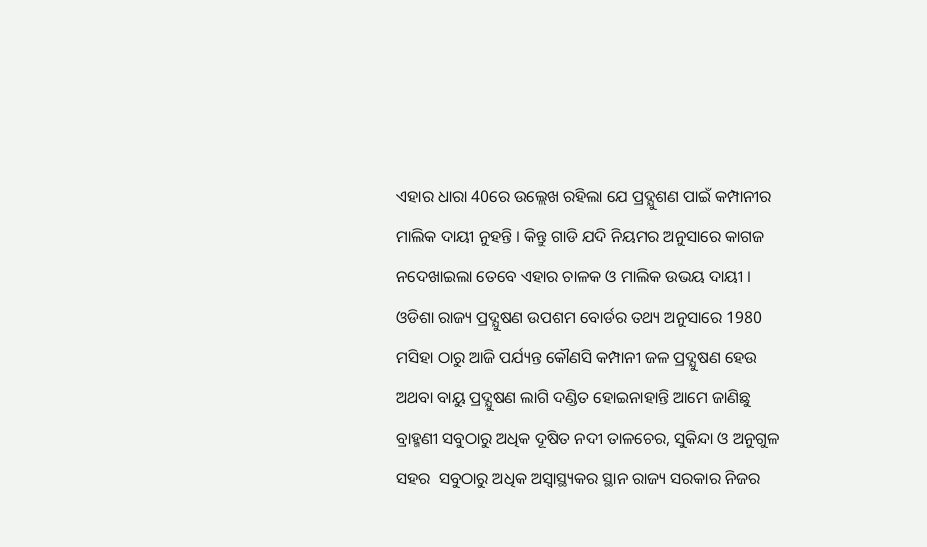ଏହାର ଧାରା 40ରେ ଉଲ୍ଲେଖ ରହିଲା ଯେ ପ୍ରଦ୍ଯୁଶଣ ପାଇଁ କମ୍ପାନୀର ମାଲିକ ଦାୟୀ ନୁହନ୍ତି । କିନ୍ତୁ ଗାଡି ଯଦି ନିୟମର ଅନୁସାରେ କାଗଜ ନଦେଖାଇଲା ତେବେ ଏହାର ଚାଳକ ଓ ମାଲିକ ଉଭୟ ଦାୟୀ । ଓଡିଶା ରାଜ୍ୟ ପ୍ରଦ୍ଯୁଷଣ ଉପଶମ ବୋର୍ଡର ତଥ୍ୟ ଅନୁସାରେ 1980 ମସିହା ଠାରୁ ଆଜି ପର୍ଯ୍ୟନ୍ତ କୌଣସି କମ୍ପାନୀ ଜଳ ପ୍ରଦ୍ଯୁଷଣ ହେଉ ଅଥବା ବାୟୁ ପ୍ରଦ୍ଯୁଷଣ ଲାଗି ଦଣ୍ଡିତ ହୋଇନାହାନ୍ତି ଆମେ ଜାଣିଛୁ ବ୍ରାହ୍ମଣୀ ସବୁଠାରୁ ଅଧିକ ଦୂଷିତ ନଦୀ ତାଳଚେର, ସୁକିନ୍ଦା ଓ ଅନୁଗୁଳ ସହର  ସବୁଠାରୁ ଅଧିକ ଅସ୍ଵାସ୍ଥ୍ୟକର ସ୍ଥାନ ରାଜ୍ୟ ସରକାର ନିଜର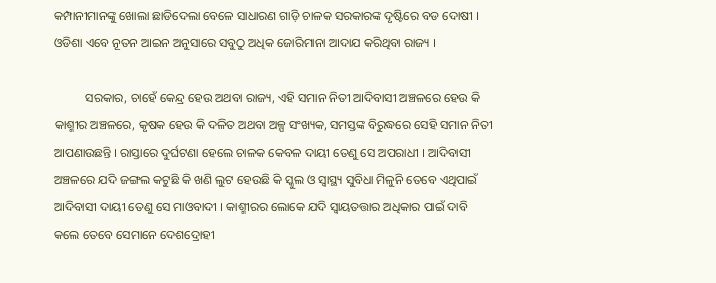କମ୍ପାନୀମାନଙ୍କୁ ଖୋଲା ଛାଡିଦେଲା ବେଳେ ସାଧାରଣ ଗାଡ଼ି ଚାଳକ ସରକାରଙ୍କ ଦୃଷ୍ଟିରେ ବଡ ଦୋଷୀ ।  ଓଡିଶା ଏବେ ନୂତନ ଆଇନ ଅନୁସାରେ ସବୁଠୁ ଅଧିକ ଜୋରିମାନା ଆଦାଯ କରିଥିବା ରାଜ୍ୟ ।

          ସରକାର, ଚାହେଁ କେନ୍ଦ୍ର ହେଉ ଅଥବା ରାଜ୍ୟ, ଏହି ସମାନ ନିତୀ ଆଦିବାସୀ ଅଞ୍ଚଳରେ ହେଉ କି କାଶ୍ମୀର ଅଞ୍ଚଳରେ, କୃଷକ ହେଉ କି ଦଳିତ ଅଥବା ଅଳ୍ପ ସଂଖ୍ୟକ, ସମସ୍ତଙ୍କ ବିରୁଦ୍ଧରେ ସେହି ସମାନ ନିତୀ ଆପଣାଉଛନ୍ତି । ରାସ୍ତାରେ ଦୁର୍ଘଟଣା ହେଲେ ଚାଳକ କେବଳ ଦାୟୀ ତେଣୁ ସେ ଅପରାଧୀ । ଆଦିବାସୀ ଅଞ୍ଚଳରେ ଯଦି ଜଙ୍ଗଲ କଟୁଛି କି ଖଣି ଲୁଟ ହେଉଛି କି ସ୍କୁଲ ଓ ସ୍ୱାସ୍ଥ୍ୟ ସୁବିଧା ମିଳୁନି ତେବେ ଏଥିପାଇଁ ଆଦିବାସୀ ଦାୟୀ ତେଣୁ ସେ ମାଓବାଦୀ । କାଶ୍ମୀରର ଲୋକେ ଯଦି ସ୍ୱାୟତତ୍ତାର ଅଧିକାର ପାଇଁ ଦାବି କଲେ ତେବେ ସେମାନେ ଦେଶଦ୍ରୋହୀ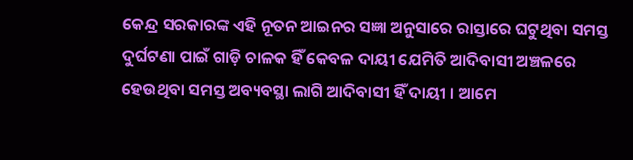କେନ୍ଦ୍ର ସରକାରଙ୍କ ଏହି ନୂତନ ଆଇନର ସଜ୍ଞା ଅନୁସାରେ ରାସ୍ତାରେ ଘଟୁଥିବା ସମସ୍ତ ଦୁର୍ଘଟଣା ପାଇଁ ଗାଡ଼ି ଚାଳକ ହିଁ କେବଳ ଦାୟୀ ଯେମିତି ଆଦିବାସୀ ଅଞ୍ଚଳରେ ହେଉଥିବା ସମସ୍ତ ଅବ୍ୟବସ୍ଥା ଲାଗି ଆଦିବାସୀ ହିଁ ଦାୟୀ । ଆମେ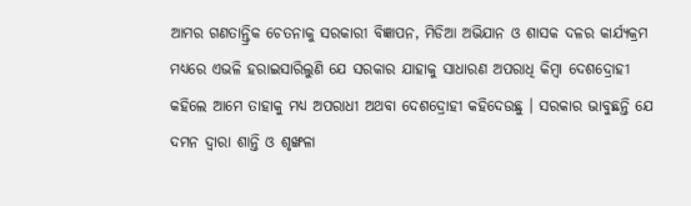ଆମର ଗଣତାନ୍ତ୍ରିକ ଚେତନାକୁ ସରକାରୀ ବିଜ୍ଞାପନ, ମିଡିଆ ଅଭିଯାନ ଓ ଶାସକ ଦଳର କାର୍ଯ୍ୟକ୍ରମ ମଧ୍ୟରେ ଏଭଳି ହରାଇସାରିଲୁଣି ଯେ ସରକାର ଯାହାକୁ ସାଧାରଣ ଅପରାଧି କିମ୍ବା ଦେଶଦ୍ରୋହୀ କହିଲେ ଆମେ ତାହାକୁ ମଧ୍ୟ ଅପରାଧୀ ଅଥବା ଦେଶଦ୍ରୋହୀ କହିଦେଉଛୁ । ସରକାର ଭାବୁଛନ୍ତି ଯେ ଦମନ ଦ୍ଵାରା ଶାନ୍ତି ଓ ଶୃଙ୍ଖଳା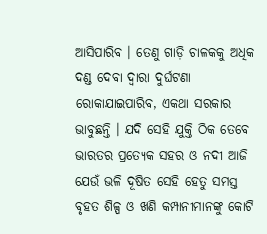ଆସିପାରିବ । ତେଣୁ ଗାଡ଼ି ଚାଳକକୁ ଅଧିକ ଦଣ୍ଡ ଦେବା ଦ୍ଵାରା ଦୁର୍ଘଟଣା ରୋକାଯାଇପାରିବ, ଏକଥା ସରକାର ଭାବୁଛନ୍ତି । ଯଦି ସେହି ଯୁକ୍ତି ଠିକ ତେବେ ଭାରତର ପ୍ରତ୍ଯେକ ସହର ଓ ନଦୀ ଆଜି ଯେଉଁ ଭଳି ଦୂଷିତ ସେହି ହେତୁ ସମସ୍ତ ବୃହତ ଶିଳ୍ପ ଓ ଖଣି କମ୍ପାନୀମାନଙ୍କୁ କୋଟି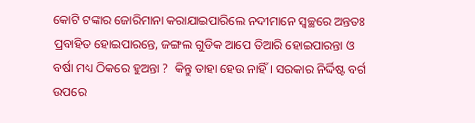କୋଟି ଟଙ୍କାର ଜୋରିମାନା କରାଯାଇପାରିଲେ ନଦୀମାନେ ସ୍ବଚ୍ଛରେ ଅନ୍ତତଃ ପ୍ରବାହିତ ହୋଇପାରନ୍ତେ, ଜଙ୍ଗଲ ଗୁଡିକ ଆପେ ତିଆରି ହୋଇପାରନ୍ତା ଓ ବର୍ଷା ମଧ୍ୟ ଠିକରେ ହୁଅନ୍ତା ?  କିନ୍ତୁ ତାହା ହେଉ ନାହିଁ । ସରକାର ନିର୍ଦ୍ଦିଷ୍ଟ ବର୍ଗ ଉପରେ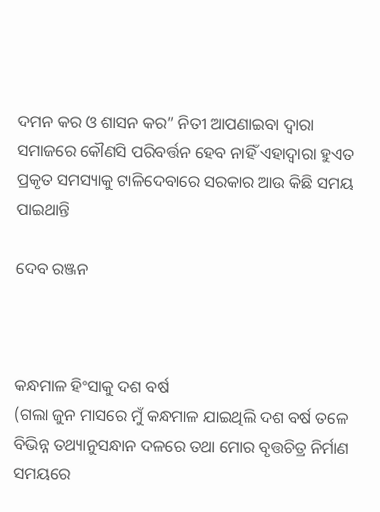ଦମନ କର ଓ ଶାସନ କର” ନିତୀ ଆପଣାଇବା ଦ୍ଵାରା ସମାଜରେ କୌଣସି ପରିବର୍ତ୍ତନ ହେବ ନାହିଁ ଏହାଦ୍ବାରା ହୁଏତ ପ୍ରକୃତ ସମସ୍ୟାକୁ ଟାଳିଦେବାରେ ସରକାର ଆଉ କିଛି ସମୟ ପାଇଥାନ୍ତି

ଦେବ ରଞ୍ଜନ



କନ୍ଧମାଳ ହିଂସାକୁ ଦଶ ବର୍ଷ
(ଗଲା ଜୁନ ମାସରେ ମୁଁ କନ୍ଧମାଳ ଯାଇଥିଲି ଦଶ ବର୍ଷ ତଳେ ବିଭିନ୍ନ ତଥ୍ୟାନୁସନ୍ଧାନ ଦଳରେ ତଥା ମୋର ବୃତ୍ତଚିତ୍ର ନିର୍ମାଣ ସମୟରେ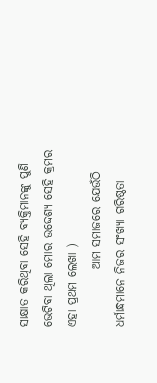ସାକ୍ଷାତ କରିଥିବା ସେହି ବ୍ୟକ୍ତିମାନଙ୍କୁ ପୁଣି ଭେଟିବା ଥିଲା ମୋର ଉଦ୍ଦେଶ୍ୟ ସେହି କ୍ରମର ଏହା ପ୍ରଥମ ଲେଖା )
            ଆମ ସମାଜରେ ଯେଉଁଠି ଧର୍ମାନ୍ଧମାନେ ନିଜର ସଂଖ୍ୟା ଗରିଷ୍ଠତା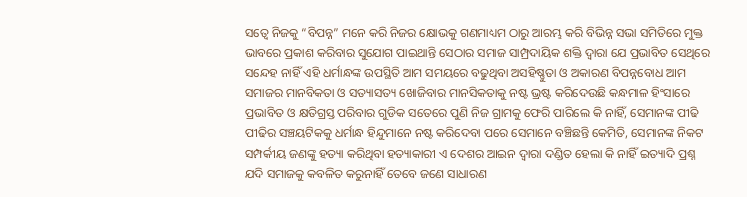ସତ୍ଵେ ନିଜକୁ “ବିପନ୍ନ” ମନେ କରି ନିଜର କ୍ଷୋଭକୁ ଗଣମାଧ୍ୟମ ଠାରୁ ଆରମ୍ଭ କରି ବିଭିନ୍ନ ସଭା ସମିତିରେ ମୁକ୍ତ ଭାବରେ ପ୍ରକାଶ କରିବାର ସୁଯୋଗ ପାଇଥାନ୍ତି ସେଠାର ସମାଜ ସାମ୍ପ୍ରଦାୟିକ ଶକ୍ତି ଦ୍ଵାରା ଯେ ପ୍ରଭାବିତ ସେଥିରେ ସନ୍ଦେହ ନାହିଁ ଏହି ଧର୍ମାନ୍ଧଙ୍କ ଉପସ୍ଥିତି ଆମ ସମୟରେ ବଢୁଥିବା ଅସହିଷ୍ଣୁତା ଓ ଅକାରଣ ବିପନ୍ନବୋଧ ଆମ ସମାଜର ମାନବିକତା ଓ ସତ୍ୟାସତ୍ୟ ଖୋଜିବାର ମାନସିକତାକୁ ନଷ୍ଟ ଭ୍ରଷ୍ଟ କରିଦେଉଛି କନ୍ଧମାଳ ହିଂସାରେ ପ୍ରଭାବିତ ଓ କ୍ଷତିଗ୍ରସ୍ତ ପରିବାର ଗୁଡିକ ସତେରେ ପୁଣି ନିଜ ଗ୍ରାମକୁ ଫେରି ପାରିଲେ କି ନାହିଁ, ସେମାନଙ୍କ ପୀଢି ପୀଢିର ସଞ୍ଚୟଟିକକୁ ଧର୍ମାନ୍ଧ ହିନ୍ଦୁମାନେ ନଷ୍ଟ କରିଦେବା ପରେ ସେମାନେ ବଞ୍ଚିଛନ୍ତି କେମିତି, ସେମାନଙ୍କ ନିକଟ ସମ୍ପର୍କୀୟ ଜଣଙ୍କୁ ହତ୍ୟା କରିଥିବା ହତ୍ୟାକାରୀ ଏ ଦେଶର ଆଇନ ଦ୍ଵାରା ଦଣ୍ଡିତ ହେଲା କି ନାହିଁ ଇତ୍ୟାଦି ପ୍ରଶ୍ନ ଯଦି ସମାଜକୁ କବଳିତ କରୁନାହିଁ ତେବେ ଜଣେ ସାଧାରଣ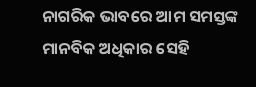ନାଗରିକ ଭାବରେ ଆମ ସମସ୍ତଙ୍କ ମାନବିକ ଅଧିକାର ସେହି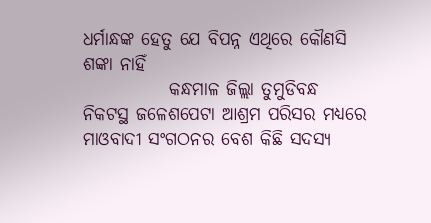ଧର୍ମାନ୍ଧଙ୍କ ହେତୁ ଯେ ବିପନ୍ନ ଏଥିରେ କୌଣସି ଶଙ୍କା ନାହିଁ
            କନ୍ଧମାଳ ଜିଲ୍ଲା ତୁମୁଡିବନ୍ଧ ନିକଟସ୍ଥ ଜଳେଶପେଟା ଆଶ୍ରମ ପରିସର ମଧ୍ୟରେ  ମାଓବାଦୀ ସଂଗଠନର ବେଶ କିଛି ସଦସ୍ୟ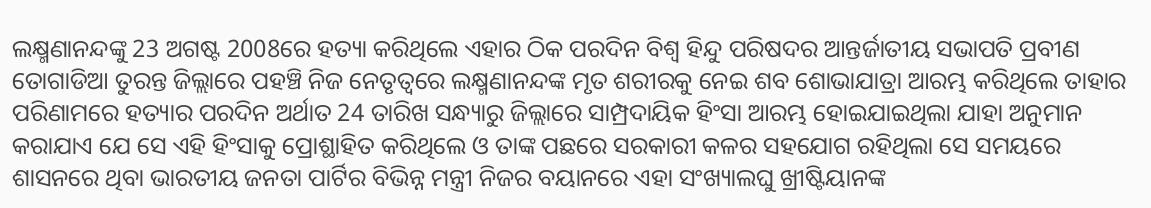ଲକ୍ଷ୍ମଣାନନ୍ଦଙ୍କୁ 23 ଅଗଷ୍ଟ 2008ରେ ହତ୍ୟା କରିଥିଲେ ଏହାର ଠିକ ପରଦିନ ବିଶ୍ଵ ହିନ୍ଦୁ ପରିଷଦର ଆନ୍ତର୍ଜାତୀୟ ସଭାପତି ପ୍ରବୀଣ ତୋଗାଡିଆ ତୁରନ୍ତ ଜିଲ୍ଲାରେ ପହଞ୍ଚି ନିଜ ନେତୃତ୍ବରେ ଲକ୍ଷ୍ମଣାନନ୍ଦଙ୍କ ମୃତ ଶରୀରକୁ ନେଇ ଶବ ଶୋଭାଯାତ୍ରା ଆରମ୍ଭ କରିଥିଲେ ତାହାର ପରିଣାମରେ ହତ୍ୟାର ପରଦିନ ଅର୍ଥାତ 24 ତାରିଖ ସନ୍ଧ୍ୟାରୁ ଜିଲ୍ଲାରେ ସାମ୍ପ୍ରଦାୟିକ ହିଂସା ଆରମ୍ଭ ହୋଇଯାଇଥିଲା ଯାହା ଅନୁମାନ କରାଯାଏ ଯେ ସେ ଏହି ହିଂସାକୁ ପ୍ରୋଶ୍ଛାହିତ କରିଥିଲେ ଓ ତାଙ୍କ ପଛରେ ସରକାରୀ କଳର ସହଯୋଗ ରହିଥିଲା ସେ ସମୟରେ ଶାସନରେ ଥିବା ଭାରତୀୟ ଜନତା ପାର୍ଟିର ବିଭିନ୍ନ ମନ୍ତ୍ରୀ ନିଜର ବୟାନରେ ଏହା ସଂଖ୍ୟାଲଘୁ ଖ୍ରୀଷ୍ଟିୟାନଙ୍କ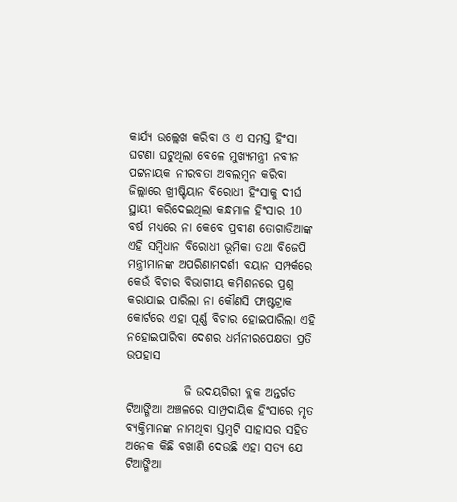କାର୍ଯ୍ୟ ଉଲ୍ଲେଖ କରିବା ଓ ଏ ସମସ୍ତ ହିଂସା ଘଟଣା ଘଟୁଥିଲା ବେଳେ ମୁଖ୍ୟମନ୍ତ୍ରୀ ନବୀନ ପଟ୍ଟନାୟକ ନୀରବତା ଅବଲମ୍ବନ କରିବା ଜିଲ୍ଲାରେ ଖ୍ରୀଷ୍ଟିୟାନ ବିରୋଧୀ ହିଂସାକୁ ଦୀର୍ଘ ସ୍ଥାୟୀ କରିଦେଇଥିଲା କନ୍ଧମାଳ ହିଂସାର 10 ବର୍ଷ ମଧ୍ୟରେ ନା କେବେ ପ୍ରବୀଣ ତୋଗାଡିଆଙ୍କ ଏହି ସମ୍ବିଧାନ ବିରୋଧୀ ଭୂମିକା ତଥା ବିଜେପି ମନ୍ତ୍ରୀମାନଙ୍କ ଅପରିଣାମଦର୍ଶୀ ବୟାନ ସମ୍ପର୍କରେ କେଉଁ ବିଚାର ବିଭାଗୀୟ କମିଶନରେ ପ୍ରଶ୍ନ କରାଯାଇ ପାରିଲା ନା କୌଣସି ଫାଷ୍ଟଟ୍ରାକ କୋର୍ଟରେ ଏହା ପୂର୍ଣ୍ଣ ବିଚାର ହୋଇପାରିଲା ଏହି ନହୋଇପାରିବା ଦେଶର ଧର୍ମନୀରପେକ୍ଷତା ପ୍ରତି ଉପହାସ

            ଜି ଉଦୟଗିରୀ ବ୍ଲକ ଅନ୍ତର୍ଗତ ଟିଆଙ୍ଗିଆ ଅଞ୍ଚଳରେ ସାମ୍ପ୍ରଦାୟିକ ହିଂସାରେ ମୃତ ବ୍ୟକ୍ତିମାନଙ୍କ ନାମଥିବା ସ୍ତମ୍ବଟି ସାହାସର ସହିତ ଅନେକ କିଛି ବଖାଣି ଦେଉଛି ଏହା ସତ୍ୟ ଯେ ଟିଆଙ୍ଗିଆ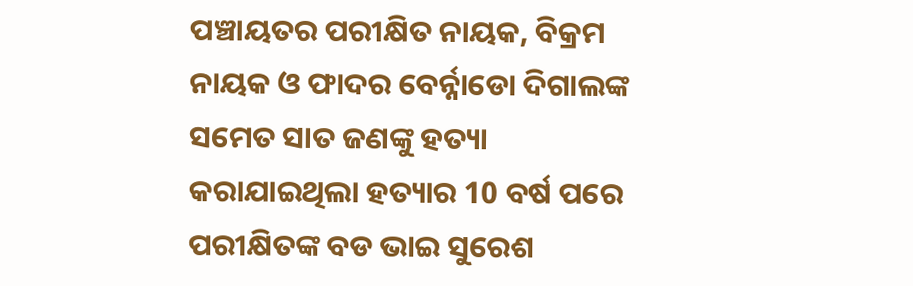ପଞ୍ଚାୟତର ପରୀକ୍ଷିତ ନାୟକ, ବିକ୍ରମ ନାୟକ ଓ ଫାଦର ବେର୍ନ୍ନାଡୋ ଦିଗାଲଙ୍କ ସମେତ ସାତ ଜଣଙ୍କୁ ହତ୍ୟା କରାଯାଇଥିଲା ହତ୍ୟାର 10 ବର୍ଷ ପରେ ପରୀକ୍ଷିତଙ୍କ ବଡ ଭାଇ ସୁରେଶ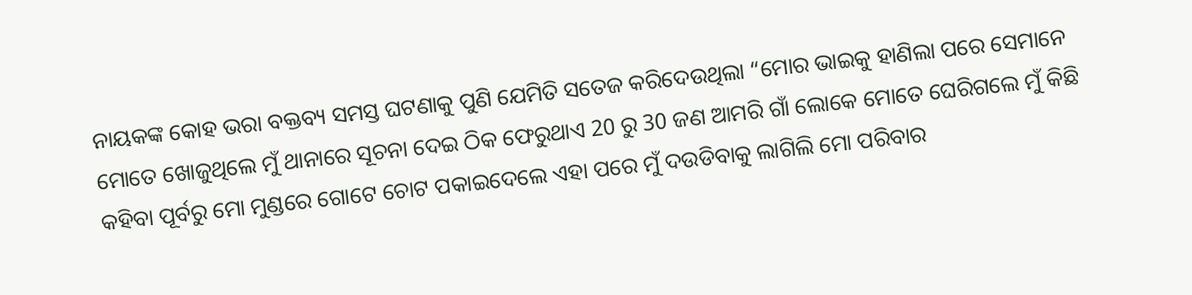ନାୟକଙ୍କ କୋହ ଭରା ବକ୍ତବ୍ୟ ସମସ୍ତ ଘଟଣାକୁ ପୁଣି ଯେମିତି ସତେଜ କରିଦେଉଥିଲା “ମୋର ଭାଇକୁ ହାଣିଲା ପରେ ସେମାନେ ମୋତେ ଖୋଜୁଥିଲେ ମୁଁ ଥାନାରେ ସୂଚନା ଦେଇ ଠିକ ଫେରୁଥାଏ 20 ରୁ 30 ଜଣ ଆମରି ଗାଁ ଲୋକେ ମୋତେ ଘେରିଗଲେ ମୁଁ କିଛି କହିବା ପୂର୍ବରୁ ମୋ ମୁଣ୍ଡରେ ଗୋଟେ ଚୋଟ ପକାଇଦେଲେ ଏହା ପରେ ମୁଁ ଦଉଡିବାକୁ ଲାଗିଲି ମୋ ପରିବାର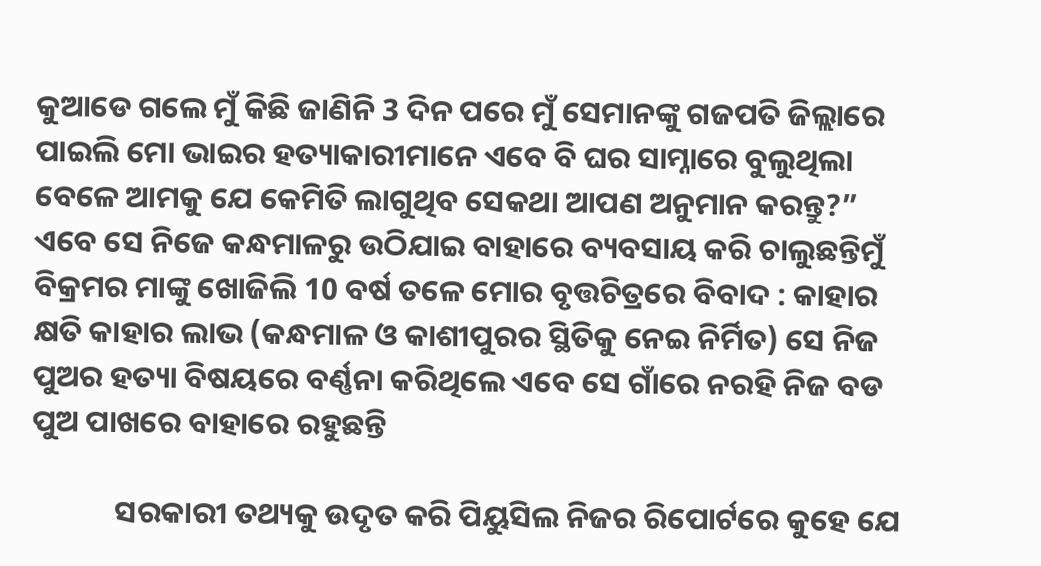କୁଆଡେ ଗଲେ ମୁଁ କିଛି ଜାଣିନି 3 ଦିନ ପରେ ମୁଁ ସେମାନଙ୍କୁ ଗଜପତି ଜିଲ୍ଲାରେ ପାଇଲି ମୋ ଭାଇର ହତ୍ୟାକାରୀମାନେ ଏବେ ବି ଘର ସାମ୍ନାରେ ବୁଲୁଥିଲା ବେଳେ ଆମକୁ ଯେ କେମିତି ଲାଗୁଥିବ ସେକଥା ଆପଣ ଅନୁମାନ କରନ୍ତୁ?” ଏବେ ସେ ନିଜେ କନ୍ଧମାଳରୁ ଉଠିଯାଇ ବାହାରେ ବ୍ୟବସାୟ କରି ଚାଲୁଛନ୍ତିମୁଁ ବିକ୍ରମର ମାଙ୍କୁ ଖୋଜିଲି 10 ବର୍ଷ ତଳେ ମୋର ବୃତ୍ତଚିତ୍ରରେ ବିବାଦ : କାହାର କ୍ଷତି କାହାର ଲାଭ (କନ୍ଧମାଳ ଓ କାଶୀପୁରର ସ୍ଥିତିକୁ ନେଇ ନିର୍ମିତ) ସେ ନିଜ ପୁଅର ହତ୍ୟା ବିଷୟରେ ବର୍ଣ୍ଣନା କରିଥିଲେ ଏବେ ସେ ଗାଁରେ ନରହି ନିଜ ବଡ ପୁଅ ପାଖରେ ବାହାରେ ରହୁଛନ୍ତି

            ସରକାରୀ ତଥ୍ୟକୁ ଉଦୃତ କରି ପିୟୁସିଲ ନିଜର ରିପୋର୍ଟରେ କୁହେ ଯେ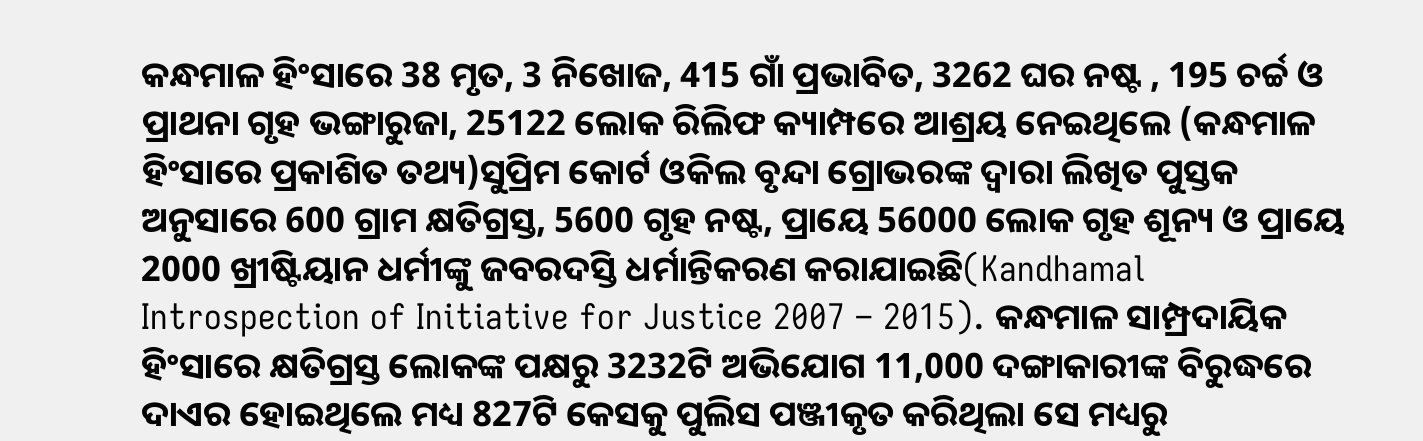କନ୍ଧମାଳ ହିଂସାରେ 38 ମୃତ, 3 ନିଖୋଜ, 415 ଗାଁ ପ୍ରଭାବିତ, 3262 ଘର ନଷ୍ଟ , 195 ଚର୍ଚ୍ଚ ଓ ପ୍ରାଥନା ଗୃହ ଭଙ୍ଗାରୁଜା, 25122 ଲୋକ ରିଲିଫ କ୍ୟାମ୍ପରେ ଆଶ୍ରୟ ନେଇଥିଲେ (କନ୍ଧମାଳ ହିଂସାରେ ପ୍ରକାଶିତ ତଥ୍ୟ)ସୁପ୍ରିମ କୋର୍ଟ ଓକିଲ ବୃନ୍ଦା ଗ୍ରୋଭରଙ୍କ ଦ୍ଵାରା ଲିଖିତ ପୁସ୍ତକ ଅନୁସାରେ 600 ଗ୍ରାମ କ୍ଷତିଗ୍ରସ୍ତ, 5600 ଗୃହ ନଷ୍ଟ, ପ୍ରାୟେ 56000 ଲୋକ ଗୃହ ଶୂନ୍ୟ ଓ ପ୍ରାୟେ 2000 ଖ୍ରୀଷ୍ଟିୟାନ ଧର୍ମୀଙ୍କୁ ଜବରଦସ୍ତି ଧର୍ମାନ୍ତିକରଣ କରାଯାଇଛି(Kandhamal Introspection of Initiative for Justice 2007 – 2015). କନ୍ଧମାଳ ସାମ୍ପ୍ରଦାୟିକ ହିଂସାରେ କ୍ଷତିଗ୍ରସ୍ତ ଲୋକଙ୍କ ପକ୍ଷରୁ 3232ଟି ଅଭିଯୋଗ 11,000 ଦଙ୍ଗାକାରୀଙ୍କ ବିରୁଦ୍ଧରେ ଦାଏର ହୋଇଥିଲେ ମଧ୍ୟ 827ଟି କେସକୁ ପୁଲିସ ପଞ୍ଜୀକୃତ କରିଥିଲା ସେ ମଧ୍ୟରୁ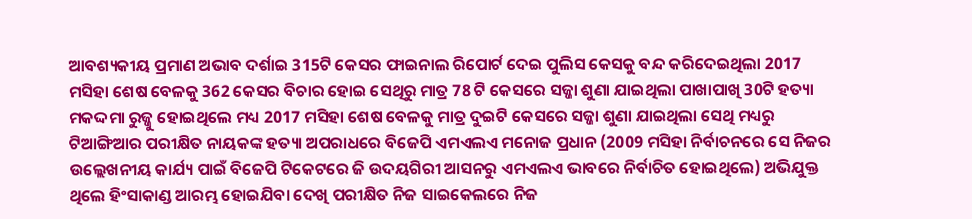ଆବଶ୍ୟକୀୟ ପ୍ରମାଣ ଅଭାବ ଦର୍ଶାଇ 315ଟି କେସର ଫାଇନାଲ ରିପୋର୍ଟ ଦେଇ ପୁଲିସ କେସକୁ ବନ୍ଦ କରିଦେଇଥିଲା 2017 ମସିହା ଶେଷ ବେଳକୁ 362 କେସର ବିଚାର ହୋଇ ସେଥିରୁ ମାତ୍ର 78 ଟି କେସରେ ସଜ୍ଜା ଶୁଣା ଯାଇଥିଲା ପାଖାପାଖି 30ଟି ହତ୍ୟା ମକଦ୍ଦମା ରୁଜ୍ଜୁ ହୋଇଥିଲେ ମଧ୍ୟ 2017 ମସିହା ଶେଷ ବେଳକୁ ମାତ୍ର ଦୁଇଟି କେସରେ ସଜ୍ଜା ଶୁଣା ଯାଇଥିଲା ସେଥି ମଧ୍ୟରୁ ଟିଆଙ୍ଗିଆର ପରୀକ୍ଷିତ ନାୟକଙ୍କ ହତ୍ୟା ଅପରାଧରେ ବିଜେପି ଏମଏଲଏ ମନୋଜ ପ୍ରଧାନ (2009 ମସିହା ନିର୍ବାଚନରେ ସେ ନିଜର ଉଲ୍ଲେଖନୀୟ କାର୍ଯ୍ୟ ପାଇଁ ବିଜେପି ଟିକେଟରେ ଜି ଉଦୟଗିରୀ ଆସନରୁ ଏମଏଲଏ ଭାବରେ ନିର୍ବାଚିତ ହୋଇଥିଲେ) ଅଭିଯୁକ୍ତ ଥିଲେ ହିଂସାକାଣ୍ଡ ଆରମ୍ଭ ହୋଇଯିବା ଦେଖି ପରୀକ୍ଷିତ ନିଜ ସାଇକେଲରେ ନିଜ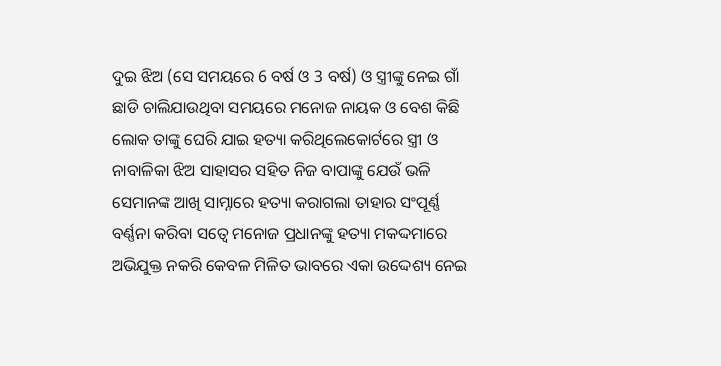ଦୁଇ ଝିଅ (ସେ ସମୟରେ 6 ବର୍ଷ ଓ 3 ବର୍ଷ) ଓ ସ୍ତ୍ରୀଙ୍କୁ ନେଇ ଗାଁ ଛାଡି ଚାଲିଯାଉଥିବା ସମୟରେ ମନୋଜ ନାୟକ ଓ ବେଶ କିଛି ଲୋକ ତାଙ୍କୁ ଘେରି ଯାଇ ହତ୍ୟା କରିଥିଲେକୋର୍ଟରେ ସ୍ତ୍ରୀ ଓ ନାବାଳିକା ଝିଅ ସାହାସର ସହିତ ନିଜ ବାପାଙ୍କୁ ଯେଉଁ ଭଳି ସେମାନଙ୍କ ଆଖି ସାମ୍ନାରେ ହତ୍ୟା କରାଗଲା ତାହାର ସଂପୂର୍ଣ୍ଣ ବର୍ଣ୍ଣନା କରିବା ସତ୍ବେ ମନୋଜ ପ୍ରଧାନଙ୍କୁ ହତ୍ୟା ମକଦ୍ଦମାରେ ଅଭିଯୁକ୍ତ ନକରି କେବଳ ମିଳିତ ଭାବରେ ଏକା ଉଦ୍ଦେଶ୍ୟ ନେଇ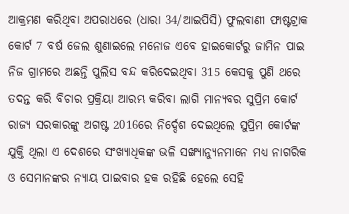ଆକ୍ରମଣ କରିଥିବା ଅପରାଧରେ (ଧାରା 34/ଆଇପିସି) ଫୁଲବାଣୀ ଫାଷ୍ଟଟ୍ରାକ କୋର୍ଟ 7 ବର୍ଷ ଜେଲ ଶୁଣାଇଲେ ମନୋଜ ଏବେ ହାଇକୋର୍ଟରୁ ଜାମିନ ପାଇ ନିଜ ଗ୍ରାମରେ ଅଛନ୍ତି ପୁଲିସ ବନ୍ଦ କରିଦେଇଥିବା 315 କେସକୁ ପୁଣି ଥରେ ତଦନ୍ତ କରି ବିଚାର ପ୍ରକ୍ରିୟା ଆରମ୍ଭ କରିବା ଲାଗି ମାନ୍ୟବର ସୁପ୍ରିମ କୋର୍ଟ ରାଜ୍ୟ ସରକାରଙ୍କୁ ଅଗଷ୍ଟ 2016ରେ ନିର୍ଦ୍ଦେଶ ଦେଇଥିଲେ ସୁପ୍ରିମ କୋର୍ଟଙ୍କ ଯୁକ୍ତି ଥିଲା ଏ ଦେଶରେ ସଂଖ୍ୟାଧିକଙ୍କ ଭଳି ସଙ୍ଖ୍ଯାନ୍ୟୁନମାନେ ମଧ୍ୟ ନାଗରିକ ଓ ସେମାନଙ୍କର ନ୍ୟାୟ ପାଇବାର ହକ ରହିଛି ହେଲେ ସେହି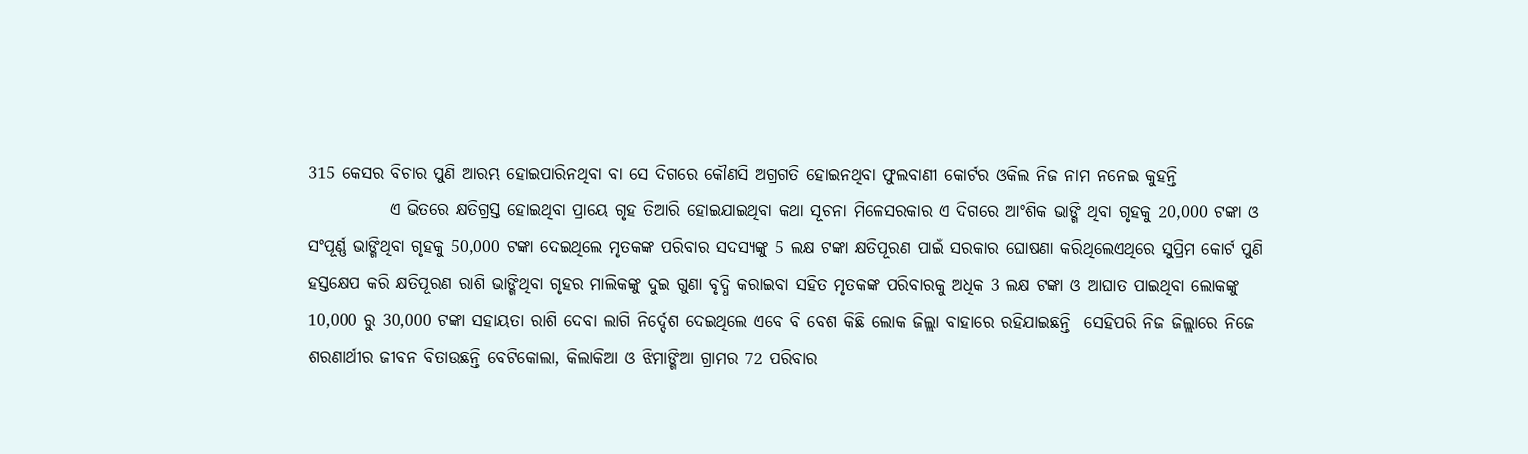315 କେସର ବିଚାର ପୁଣି ଆରମ୍ଭ ହୋଇପାରିନଥିବା ବା ସେ ଦିଗରେ କୌଣସି ଅଗ୍ରଗତି ହୋଇନଥିବା ଫୁଲବାଣୀ କୋର୍ଟର ଓକିଲ ନିଜ ନାମ ନନେଇ କୁହନ୍ତି
            ଏ ଭିତରେ କ୍ଷତିଗ୍ରସ୍ତ ହୋଇଥିବା ପ୍ରାୟେ ଗୃହ ତିଆରି ହୋଇଯାଇଥିବା କଥା ସୂଚନା ମିଳେସରକାର ଏ ଦିଗରେ ଆଂଶିକ ଭାଙ୍ଗି ଥିବା ଗୃହକୁ 20,000 ଟଙ୍କା ଓ ସଂପୂର୍ଣ୍ଣ ଭାଙ୍ଗିଥିବା ଗୃହକୁ 50,000 ଟଙ୍କା ଦେଇଥିଲେ ମୃତକଙ୍କ ପରିବାର ସଦସ୍ୟଙ୍କୁ 5 ଲକ୍ଷ ଟଙ୍କା କ୍ଷତିପୂରଣ ପାଇଁ ସରକାର ଘୋଷଣା କରିଥିଲେଏଥିରେ ସୁପ୍ରିମ କୋର୍ଟ ପୁଣି ହସ୍ତକ୍ଷେପ କରି କ୍ଷତିପୂରଣ ରାଶି ଭାଙ୍ଗିଥିବା ଗୃହର ମାଲିକଙ୍କୁ ଦୁଇ ଗୁଣା ବୃଦ୍ଧି କରାଇବା ସହିତ ମୃତକଙ୍କ ପରିବାରକୁ ଅଧିକ 3 ଲକ୍ଷ ଟଙ୍କା ଓ ଆଘାତ ପାଇଥିବା ଲୋକଙ୍କୁ 10,000 ରୁ 30,000 ଟଙ୍କା ସହାୟତା ରାଶି ଦେବା ଲାଗି ନିର୍ଦ୍ଦେଶ ଦେଇଥିଲେ ଏବେ ବି ବେଶ କିଛି ଲୋକ ଜିଲ୍ଲା ବାହାରେ ରହିଯାଇଛନ୍ତି  ସେହିପରି ନିଜ ଜିଲ୍ଲାରେ ନିଜେ ଶରଣାର୍ଥୀର ଜୀବନ ବିତାଉଛନ୍ତି ବେଟିକୋଲା, କିଲାକିଆ ଓ ଝିମାଙ୍ଗିଆ ଗ୍ରାମର 72 ପରିବାର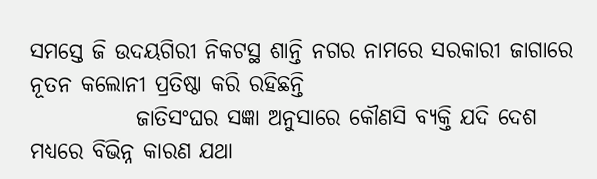ସମସ୍ତେ ଜି ଉଦୟଗିରୀ ନିକଟସ୍ଥ ଶାନ୍ତି ନଗର ନାମରେ ସରକାରୀ ଜାଗାରେ ନୂତନ କଲୋନୀ ପ୍ରତିଷ୍ଠା କରି ରହିଛନ୍ତି
            ଜାତିସଂଘର ସଜ୍ଞା ଅନୁସାରେ କୌଣସି ବ୍ୟକ୍ତି ଯଦି ଦେଶ ମଧ୍ୟରେ ବିଭିନ୍ନ କାରଣ ଯଥା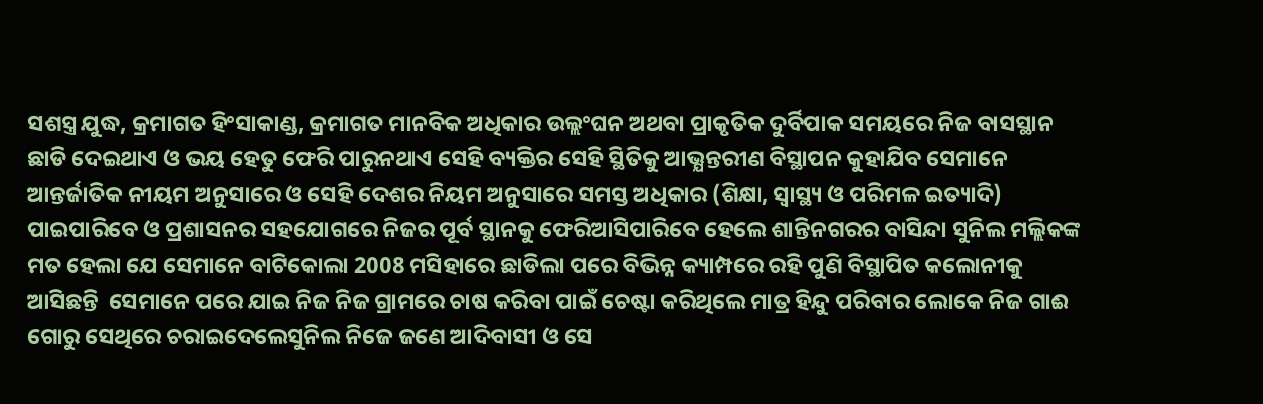ସଶସ୍ତ୍ର ଯୁଦ୍ଧ, କ୍ରମାଗତ ହିଂସାକାଣ୍ଡ, କ୍ରମାଗତ ମାନବିକ ଅଧିକାର ଉଲ୍ଲଂଘନ ଅଥବା ପ୍ରାକୃତିକ ଦୁର୍ବିପାକ ସମୟରେ ନିଜ ବାସସ୍ଥାନ ଛାଡି ଦେଇଥାଏ ଓ ଭୟ ହେତୁ ଫେରି ପାରୁନଥାଏ ସେହି ବ୍ୟକ୍ତିର ସେହି ସ୍ଥିତିକୁ ଆଭ୍ଯନ୍ତରୀଣ ବିସ୍ଥାପନ କୁହାଯିବ ସେମାନେ ଆନ୍ତର୍ଜାତିକ ନୀୟମ ଅନୁସାରେ ଓ ସେହି ଦେଶର ନିୟମ ଅନୁସାରେ ସମସ୍ତ ଅଧିକାର (ଶିକ୍ଷା, ସ୍ୱାସ୍ଥ୍ୟ ଓ ପରିମଳ ଇତ୍ୟାଦି) ପାଇପାରିବେ ଓ ପ୍ରଶାସନର ସହଯୋଗରେ ନିଜର ପୂର୍ବ ସ୍ଥାନକୁ ଫେରିଆସିପାରିବେ ହେଲେ ଶାନ୍ତିନଗରର ବାସିନ୍ଦା ସୁନିଲ ମଲ୍ଲିକଙ୍କ ମତ ହେଲା ଯେ ସେମାନେ ବାଟିକୋଲା 2008 ମସିହାରେ ଛାଡିଲା ପରେ ବିଭିନ୍ନ କ୍ୟାମ୍ପରେ ରହି ପୁଣି ବିସ୍ଥାପିତ କଲୋନୀକୁ ଆସିଛନ୍ତି  ସେମାନେ ପରେ ଯାଇ ନିଜ ନିଜ ଗ୍ରାମରେ ଚାଷ କରିବା ପାଇଁ ଚେଷ୍ଟା କରିଥିଲେ ମାତ୍ର ହିନ୍ଦୁ ପରିବାର ଲୋକେ ନିଜ ଗାଈ ଗୋରୁ ସେଥିରେ ଚରାଇଦେଲେସୁନିଲ ନିଜେ ଜଣେ ଆଦିବାସୀ ଓ ସେ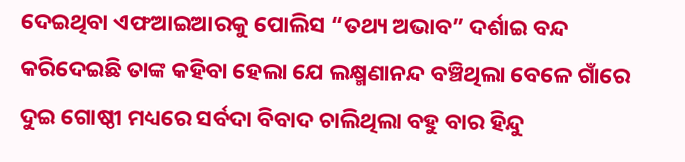ଦେଇଥିବା ଏଫଆଇଆରକୁ ପୋଲିସ “ତଥ୍ୟ ଅଭାବ” ଦର୍ଶାଇ ବନ୍ଦ କରିଦେଇଛି ତାଙ୍କ କହିବା ହେଲା ଯେ ଲକ୍ଷ୍ମଣାନନ୍ଦ ବଞ୍ଚିଥିଲା ବେଳେ ଗାଁରେ ଦୁଇ ଗୋଷ୍ଠୀ ମଧ୍ୟରେ ସର୍ବଦା ବିବାଦ ଚାଲିଥିଲା ବହୁ ବାର ହିନ୍ଦୁ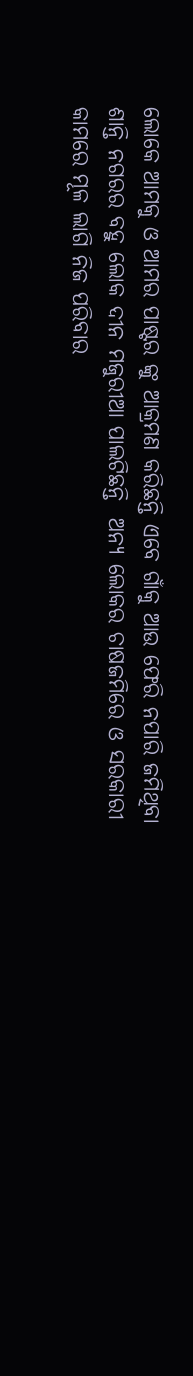ଲୋକେ ଆମକୁ ଓ ଆମର ପାଷ୍ଟର ଙ୍କୁ ଆକ୍ରମଣ କରିଛନ୍ତି ଏବେ ଗାଁକୁ ଆଉ ଫେରି ନପାରି ଜମିଥିବା ଶାନ୍ତି ନଗରର ବହୁ ଲୋକ ଦୀନ ମଜୁରୀଆ ପାଲଟିଛନ୍ତି  ଅନ୍ୟ ଲୋକର ଚାଷଜମିରେ ଓ ସରକାରୀ କାମରେ ମୂଳ ଲାଗି ନିଜ ପରିବାର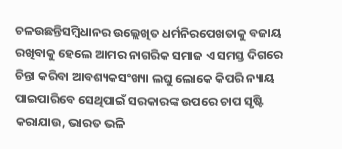ଚଳଉଛନ୍ତିସମ୍ବିଧାନର ଉଲ୍ଲେଖିତ ଧର୍ମନିରପେଖତାକୁ ବଜାୟ ରଖିବାକୁ ହେଲେ ଆମର ନାଗରିକ ସମାଜ ଏ ସମସ୍ତ ଦିଗରେ ଚିନ୍ତା କରିବା ଆବଶ୍ୟକସଂଖ୍ୟା ଲଘୁ ଲୋକେ କିପରି ନ୍ୟାୟ ପାଇପାରିବେ ସେଥିପାଇଁ ସରକାରଙ୍କ ଉପରେ ଚାପ ସୃଷ୍ଟି କରାଯାଉ, ଭାରତ ଭଳି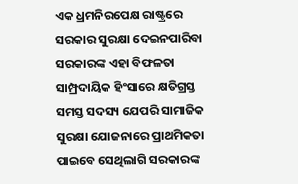ଏକ ଧ୍ରମନିରପେକ୍ଷ ରାଷ୍ଟ୍ରରେ ସରକାର ସୁରକ୍ଷା ଦେଇନପାରିବା ସରକାରଙ୍କ ଏହା ବିଫଳତା ସାମ୍ପ୍ରଦାୟିକ ହିଂସାରେ କ୍ଷତିଗ୍ରସ୍ତ ସମସ୍ତ ସଦସ୍ୟ ଯେପରି ସାମାଜିକ ସୁରକ୍ଷା ଯୋଜନାରେ ପ୍ରାଥମିକତା ପାଇବେ ସେଥିଲାଗି ସରକାରଙ୍କ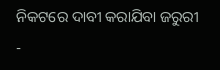ନିକଟରେ ଦାବୀ କରାଯିବା ଜରୁରୀ
-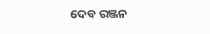ଦେବ ରଞ୍ଜନ